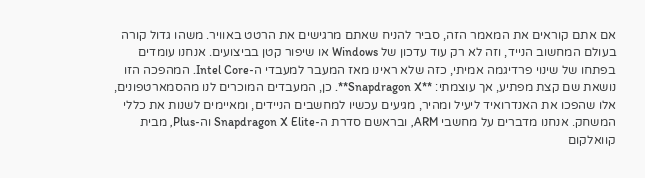אם אתם קוראים את המאמר הזה, סביר להניח שאתם מרגישים את הרטט באוויר. משהו גדול קורה בעולם המחשוב הנייד, וזה לא רק עוד עדכון של Windows או שיפור קטן בביצועים. אנחנו עומדים בפתחו של שינוי פרדיגמה אמיתי, כזה שלא ראינו מאז המעבר למעבדי ה-Intel Core. המהפכה הזו נושאת שם קצת מפתיע, אך עוצמתי: **Snapdragon X**. כן, המעבדים המוכרים לנו מהסמארטפונים, אלו שהפכו את האנדרואיד ליעיל ומהיר, מגיעים עכשיו למחשבים הניידים, ומאיימים לשנות את כללי המשחק. אנחנו מדברים על מחשבי ARM, ובראשם סדרת ה-Snapdragon X Elite וה-Plus, מבית קוואלקום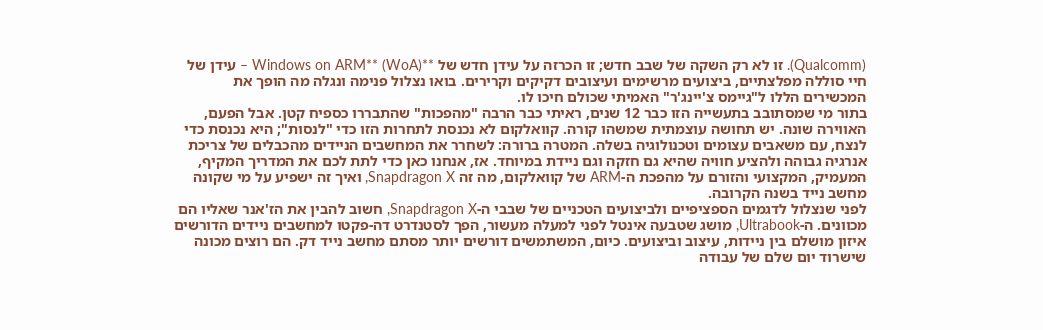(Qualcomm). זו לא רק השקה של שבב חדש; זו הכרזה על עידן חדש של **Windows on ARM** (WoA) – עידן של חיי סוללה מפלצתיים, ביצועים מרשימים ועיצובים דקיקים וקרירים. בואו נצלול פנימה ונגלה מה הופך את המכשירים הללו ל"גיימס צ'יינג'ר" האמיתי שכולם חיכו לו.
בתור מי שמסתובב בתעשייה הזו כבר 12 שנים, ראיתי כבר הרבה "מהפכות" שהתבררו כספיח קטן. אבל הפעם, האווירה שונה. יש תחושה עוצמתית שמשהו קורה. קוואלקום לא נכנסת לתחרות הזו כדי "לנסות"; היא נכנסת כדי לנצח, עם משאבים עצומים וטכנולוגיה בשלה. המטרה ברורה: לשחרר את המחשבים הניידים מהכבלים של צריכת אנרגיה גבוהה ולהציע חוויה שהיא גם חזקה וגם ניידת במיוחד. אז, אנחנו כאן כדי לתת לכם את המדריך המקיף, המעמיק, המקצועי והזורם על מהפכת ה-ARM של קוואלקום, מה זה Snapdragon X, ואיך זה ישפיע על מי שקונה מחשב נייד בשנה הקרובה.
לפני שנצלול לדגמים הספציפיים ולביצועים הטכניים של שבבי ה-Snapdragon X, חשוב להבין את הז'אנר שאליו הם מכוונים. ה-Ultrabook, מושג שטבעה אינטל לפני למעלה מעשור, הפך לסטנדרט דה-פקטו למחשבים ניידים הדורשים איזון מושלם בין ניידות, עיצוב וביצועים. כיום, המשתמשים דורשים יותר מסתם מחשב נייד דק. הם רוצים מכונה שישרוד יום שלם של עבודה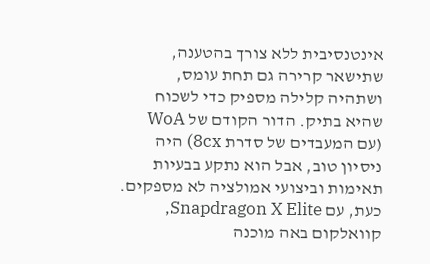אינטנסיבית ללא צורך בהטענה, שתישאר קרירה גם תחת עומס, ושתהיה קלילה מספיק כדי לשכוח שהיא בתיק. הדור הקודם של WoA (עם המעבדים של סדרת 8cx) היה ניסיון טוב, אבל הוא נתקע בבעיות תאימות וביצועי אמולציה לא מספקים. כעת, עם Snapdragon X Elite, קוואלקום באה מוכנה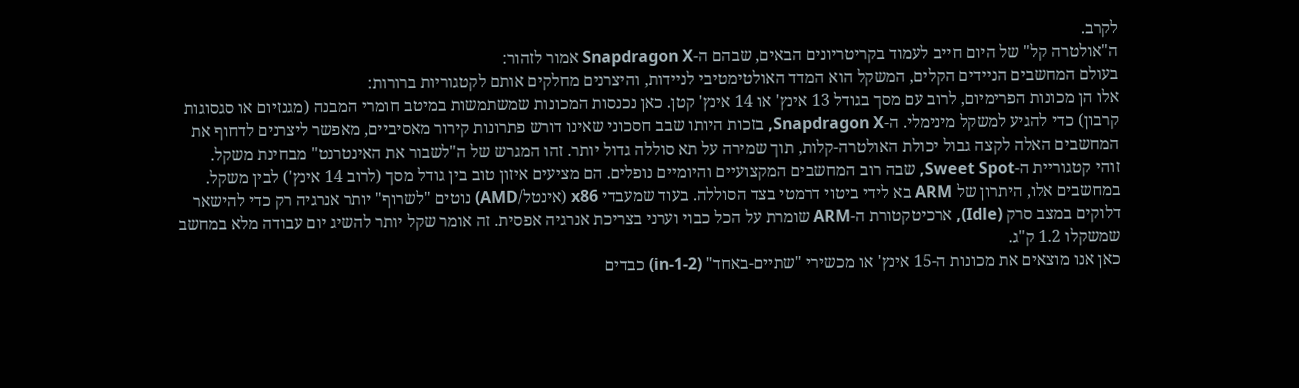לקרב.
ה"אולטרה קל" של היום חייב לעמוד בקריטריונים הבאים, שבהם ה-Snapdragon X אמור לזהור:
בעולם המחשבים הניידים הקלים, המשקל הוא המדד האולטימטיבי לניידות, והיצרנים מחלקים אותם לקטגוריות ברורות:
אלו הן מכונות הפרימיום, לרוב עם מסך בגודל 13 אינץ' או 14 אינץ' קטן. כאן נכנסות המכונות שמשתמשות במיטב חומרי המבנה (מגנזיום או סגסוגות קרבון) כדי להגיע למשקל מינימלי. ה-Snapdragon X, בזכות היותו שבב חסכוני שאינו דורש פתרונות קירור מאסיביים, מאפשר ליצרנים לדחוף את המחשבים האלה לקצה גבול יכולת האולטרה-קלות, תוך שמירה על תא סוללה גדול יותר. זהו המגרש של ה"לשבור את האינטרנט" מבחינת משקל.
זוהי קטגוריית ה-Sweet Spot, שבה רוב המחשבים המקצועיים והיומיים נופלים. הם מציעים איזון טוב בין גודל מסך (לרוב 14 אינץ') לבין משקל. במחשבים אלו, היתרון של ARM בא לידי ביטוי דרמטי בצד הסוללה. בעוד שמעבדי x86 (אינטל/AMD) נוטים "לשרוף" יותר אנרגיה רק כדי להישאר דלוקים במצב סרק (Idle), ארכיטקטורת ה-ARM שומרת על הכל כבוי וערני בצריכת אנרגיה אפסית. זה אומר שקל יותר להשיג יום עבודה מלא במחשב שמשקלו 1.2 ק"ג.
כאן אנו מוצאים את מכונות ה-15 אינץ' או מכשירי "שתיים-באחד" (2-in-1) כבדים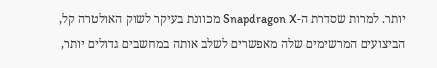יותר. למרות שסדרת ה-Snapdragon X מכוונת בעיקר לשוק האולטרה קל, הביצועים המרשימים שלה מאפשרים לשלב אותה במחשבים גדולים יותר,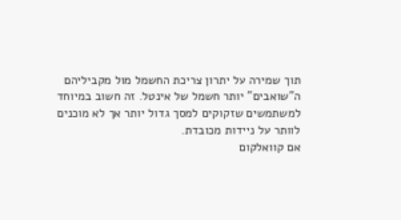תוך שמירה על יתרון צריכת החשמל מול מקביליהם ה"שואבים" יותר חשמל של אינטל. זה חשוב במיוחד למשתמשים שזקוקים למסך גדול יותר אך לא מוכנים לוותר על ניידות מכובדת.
אם קוואלקום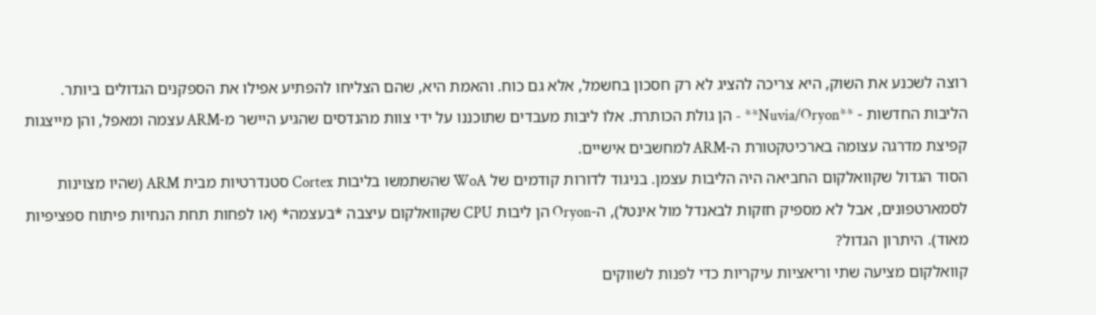רוצה לשכנע את השוק, היא צריכה להציג לא רק חסכון בחשמל, אלא גם כוח. והאמת היא, שהם הצליחו להפתיע אפילו את הספקנים הגדולים ביותר. הליבות החדשות - **Nuvia/Oryon** - הן גולת הכותרת. אלו ליבות מעבדים שתוכננו על ידי צוות מהנדסים שהגיע היישר מ-ARM עצמה ומאפל, והן מייצגות קפיצת מדרגה עצומה בארכיטקטורת ה-ARM למחשבים אישיים.
הסוד הגדול שקוואלקום החביאה היה הליבות עצמן. בניגוד לדורות קודמים של WoA שהשתמשו בליבות Cortex סטנדרטיות מבית ARM (שהיו מצוינות לסמארטפונים, אבל לא מספיק חזקות לבאנדל מול אינטל), ה-Oryon הן ליבות CPU שקוואלקום עיצבה *בעצמה* (או לפחות תחת הנחיות פיתוח ספציפיות מאוד). היתרון הגדול?
קוואלקום מציעה שתי וריאציות עיקריות כדי לפנות לשווקים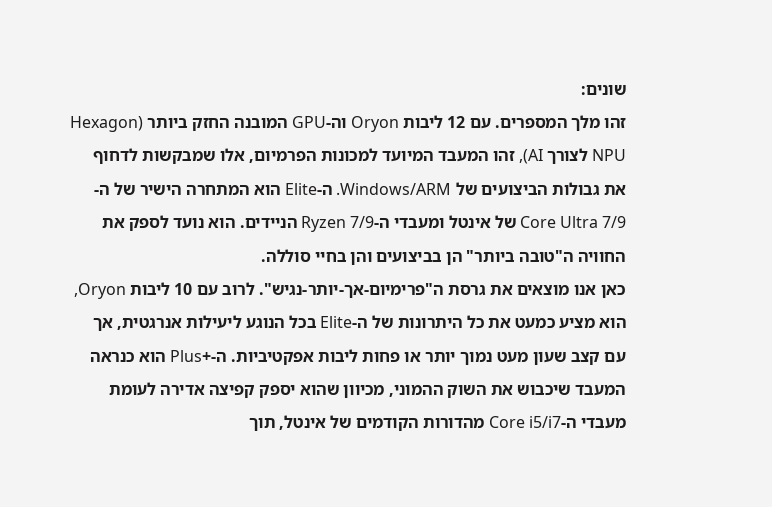שונים:
זהו מלך המספרים. עם 12 ליבות Oryon וה-GPU המובנה החזק ביותר (Hexagon NPU לצורך AI), זהו המעבד המיועד למכונות הפרמיום, אלו שמבקשות לדחוף את גבולות הביצועים של Windows/ARM. ה-Elite הוא המתחרה הישיר של ה-Core Ultra 7/9 של אינטל ומעבדי ה-Ryzen 7/9 הניידים. הוא נועד לספק את החוויה ה"טובה ביותר" הן בביצועים והן בחיי סוללה.
כאן אנו מוצאים את גרסת ה"פרימיום-אך-יותר-נגיש". לרוב עם 10 ליבות Oryon, הוא מציע כמעט את כל היתרונות של ה-Elite בכל הנוגע ליעילות אנרגטית, אך עם קצב שעון מעט נמוך יותר או פחות ליבות אפקטיביות. ה-+Plus הוא כנראה המעבד שיכבוש את השוק ההמוני, מכיוון שהוא יספק קפיצה אדירה לעומת מעבדי ה-Core i5/i7 מהדורות הקודמים של אינטל, תוך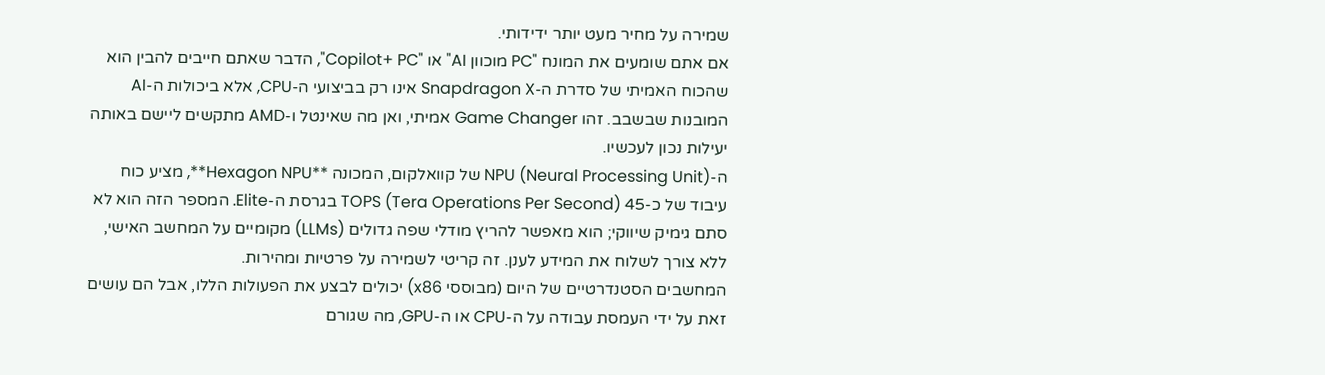שמירה על מחיר מעט יותר ידידותי.
אם אתם שומעים את המונח "PC מוכוון AI" או "Copilot+ PC", הדבר שאתם חייבים להבין הוא שהכוח האמיתי של סדרת ה-Snapdragon X אינו רק בביצועי ה-CPU, אלא ביכולות ה-AI המובנות שבשבב. זהו Game Changer אמיתי, ואן מה שאינטל ו-AMD מתקשים ליישם באותה יעילות נכון לעכשיו.
ה-NPU (Neural Processing Unit) של קוואלקום, המכונה **Hexagon NPU**, מציע כוח עיבוד של כ-45 TOPS (Tera Operations Per Second) בגרסת ה-Elite. המספר הזה הוא לא סתם גימיק שיווקי; הוא מאפשר להריץ מודלי שפה גדולים (LLMs) מקומיים על המחשב האישי, ללא צורך לשלוח את המידע לענן. זה קריטי לשמירה על פרטיות ומהירות.
המחשבים הסטנדרטיים של היום (מבוססי x86) יכולים לבצע את הפעולות הללו, אבל הם עושים זאת על ידי העמסת עבודה על ה-CPU או ה-GPU, מה שגורם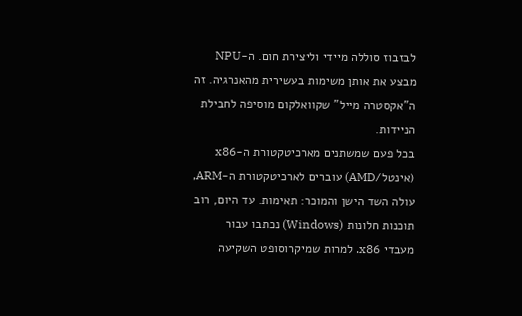לבזבוז סוללה מיידי וליצירת חום. ה-NPU מבצע את אותן משימות בעשירית מהאנרגיה. זה ה"אקסטרה מייל" שקוואלקום מוסיפה לחבילת הניידות.
בכל פעם שמשתנים מארכיטקטורת ה-x86 (אינטל/AMD) עוברים לארכיטקטורת ה-ARM, עולה השד הישן והמוכר: תאימות. עד היום, רוב תוכנות חלונות (Windows) נכתבו עבור מעבדי x86. למרות שמיקרוסופט השקיעה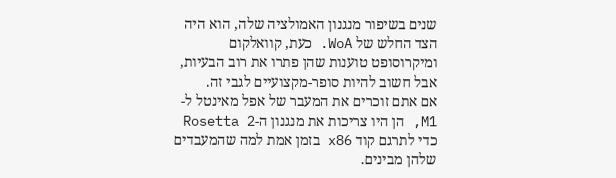שנים בשיפור מנגנון האמולציה שלה, הוא היה הצד החלש של WoA. כעת, קוואלקום ומיקרוסופט טוענות שהן פתרו את רוב הבעיות, אבל חשוב להיות סופר-מקצועיים לגבי זה.
אם אתם זוכרים את המעבר של אפל מאינטל ל-M1, הן היו צריכות את מנגנון ה-Rosetta 2 כדי לתרגם קוד x86 בזמן אמת למה שהמעבדים שלהן מבינים.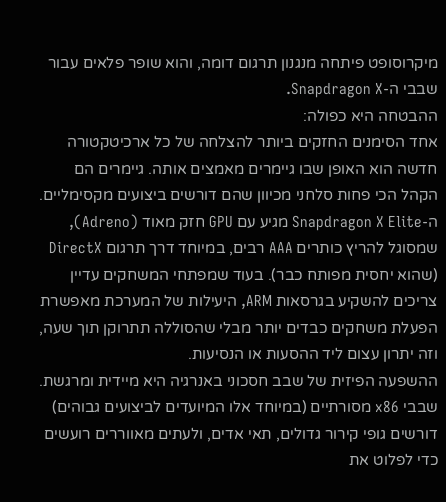מיקרוסופט פיתחה מנגנון תרגום דומה, והוא שופר פלאים עבור שבבי ה-Snapdragon X.
ההבטחה היא כפולה:
אחד הסימנים החזקים ביותר להצלחה של כל ארכיטקטורה חדשה הוא האופן שבו גיימרים מאמצים אותה. גיימרים הם הקהל הכי פחות סלחני מכיוון שהם דורשים ביצועים מקסימליים. ה-Snapdragon X Elite מגיע עם GPU חזק מאוד (Adreno), שמסוגל להריץ כותרים AAA רבים, במיוחד דרך תרגום DirectX (שהוא יחסית מפותח כבר). בעוד שמפתחי המשחקים עדיין צריכים להשקיע בגרסאות ARM, היעילות של המערכת מאפשרת הפעלת משחקים כבדים יותר מבלי שהסוללה תתרוקן תוך שעה, וזה יתרון עצום ליד ההסעות או הנסיעות.
ההשפעה הפיזית של שבב חסכוני באנרגיה היא מיידית ומרגשת. שבבי x86 מסורתיים (במיוחד אלו המיועדים לביצועים גבוהים) דורשים גופי קירור גדולים, תאי אדים, ולעתים מאווררים רועשים כדי לפלוט את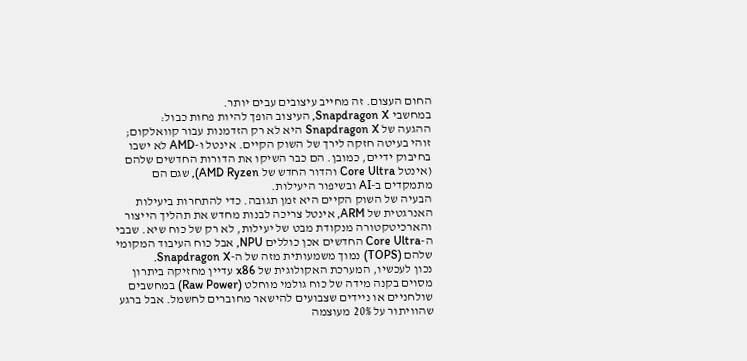החום העצום. זה מחייב עיצובים עבים יותר.
במחשבי Snapdragon X, העיצוב הופך להיות פחות כבול:
ההגעה של Snapdragon X היא לא רק הזדמנות עבור קוואלקום; זוהי בעיטה חזקה לירך של השוק הקיים. אינטל ו-AMD לא ישבו בחיבוק ידיים, כמובן. הם כבר השיקו את הדורות החדשים שלהם (אינטל Core Ultra והדור החדש של AMD Ryzen), שגם הם מתמקדים ב-AI ובשיפור היעילות.
הבעיה של השוק הקיים היא זמן תגובה. כדי להתחרות ביעילות האנרגטית של ARM, אינטל צריכה לבנות מחדש את תהליך הייצור והארכיטקטורה מנקודת מבט של יעילות, לא רק של כוח שיא. שבבי ה-Core Ultra החדשים אכן כוללים NPU, אבל כוח העיבוד המקומי שלהם (TOPS) נמוך משמעותית מזה של ה-Snapdragon X.
נכון לעכשיו, המערכת האקולוגית של x86 עדיין מחזיקה ביתרון מסוים בקנה מידה של כוח גולמי מוחלט (Raw Power) במחשבים שולחניים או ניידים שצבועים להישאר מחוברים לחשמל. אבל ברגע שהוויתור על 20% מעוצמה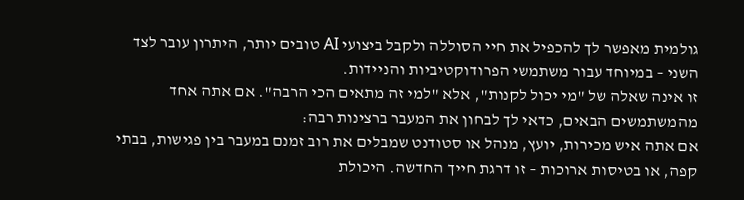גולמית מאפשר לך להכפיל את חיי הסוללה ולקבל ביצועי AI טובים יותר, היתרון עובר לצד השני – במיוחד עבור משתמשי הפרודוקטיביות והניידות.
זו אינה שאלה של "מי יכול לקנות", אלא "למי זה מתאים הכי הרבה". אם אתה אחד מהמשתמשים הבאים, כדאי לך לבחון את המעבר ברצינות רבה:
אם אתה איש מכירות, יועץ, מנהל או סטודנט שמבלים את רוב זמנם במעבר בין פגישות, בבתי קפה, או בטיסות ארוכות – זו דרגת חייך החדשה. היכולת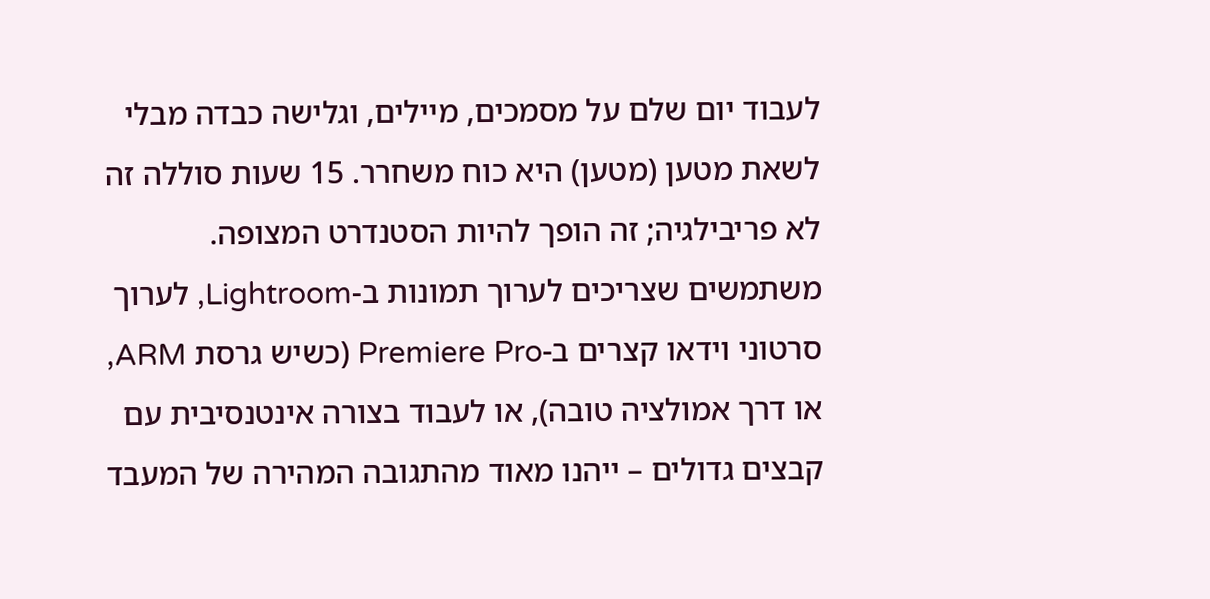לעבוד יום שלם על מסמכים, מיילים, וגלישה כבדה מבלי לשאת מטען (מטען) היא כוח משחרר. 15 שעות סוללה זה לא פריבילגיה; זה הופך להיות הסטנדרט המצופה.
משתמשים שצריכים לערוך תמונות ב-Lightroom, לערוך סרטוני וידאו קצרים ב-Premiere Pro (כשיש גרסת ARM, או דרך אמולציה טובה), או לעבוד בצורה אינטנסיבית עם קבצים גדולים – ייהנו מאוד מהתגובה המהירה של המעבד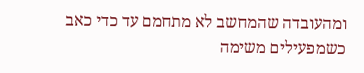ומהעובדה שהמחשב לא מתחמם עד כדי כאב כשמפעילים משימה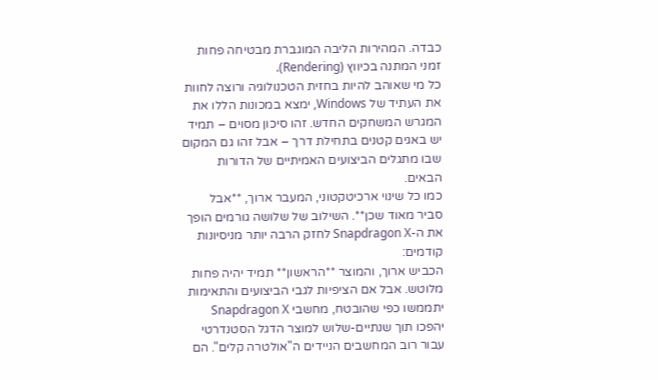כבדה. המהירות הליבה המוגברת מבטיחה פחות זמני המתנה בכיווץ (Rendering).
כל מי שאוהב להיות בחזית הטכנולוגיה ורוצה לחוות את העתיד של Windows, ימצא במכונות הללו את המגרש המשחקים החדש. זהו סיכון מסוים – תמיד יש באגים קטנים בתחילת דרך – אבל זהו גם המקום שבו מתגלים הביצועים האמיתיים של הדורות הבאים.
כמו כל שינוי ארכיטקטוני, המעבר ארוך, **אבל סביר מאוד שכן**. השילוב של שלושה גורמים הופך את ה-Snapdragon X לחזק הרבה יותר מניסיונות קודמים:
הכביש ארוך, והמוצר **הראשון** תמיד יהיה פחות מלוטש. אבל אם הציפיות לגבי הביצועים והתאימות יתממשו כפי שהובטח, מחשבי Snapdragon X יהפכו תוך שנתיים-שלוש למוצר הדגל הסטנדרטי עבור רוב המחשבים הניידים ה"אולטרה קלים". הם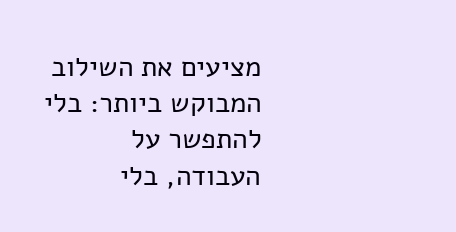מציעים את השילוב המבוקש ביותר: בלי להתפשר על העבודה, בלי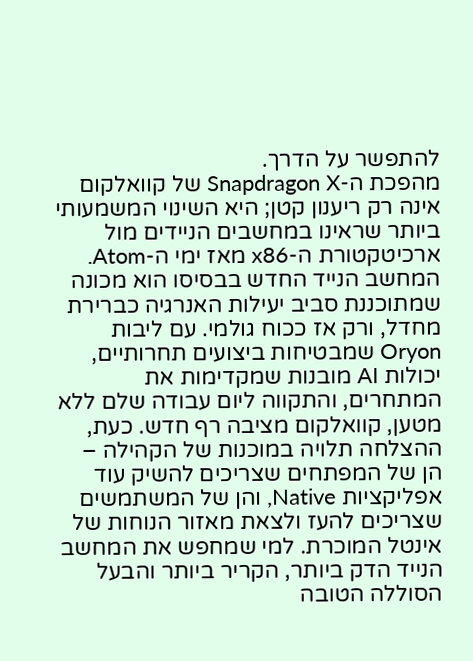להתפשר על הדרך.
מהפכת ה-Snapdragon X של קוואלקום אינה רק ריענון קטן; היא השינוי המשמעותי ביותר שראינו במחשבים הניידים מול ארכיטקטורת ה-x86 מאז ימי ה-Atom. המחשב הנייד החדש בבסיסו הוא מכונה שמתוכננת סביב יעילות האנרגיה כברירת מחדל, ורק אז ככוח גולמי. עם ליבות Oryon שמבטיחות ביצועים תחרותיים, יכולות AI מובנות שמקדימות את המתחרים, והתקווה ליום עבודה שלם ללא מטען, קוואלקום מציבה רף חדש. כעת, ההצלחה תלויה במוכנות של הקהילה – הן של המפתחים שצריכים להשיק עוד אפליקציות Native, והן של המשתמשים שצריכים להעז ולצאת מאזור הנוחות של אינטל המוכרת. למי שמחפש את המחשב הנייד הדק ביותר, הקריר ביותר והבעל הסוללה הטובה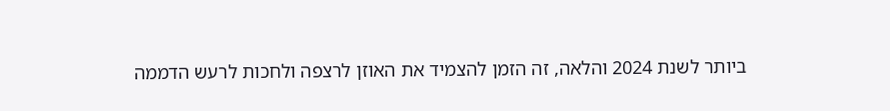ביותר לשנת 2024 והלאה, זה הזמן להצמיד את האוזן לרצפה ולחכות לרעש הדממה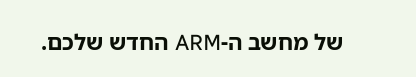של מחשב ה-ARM החדש שלכם.